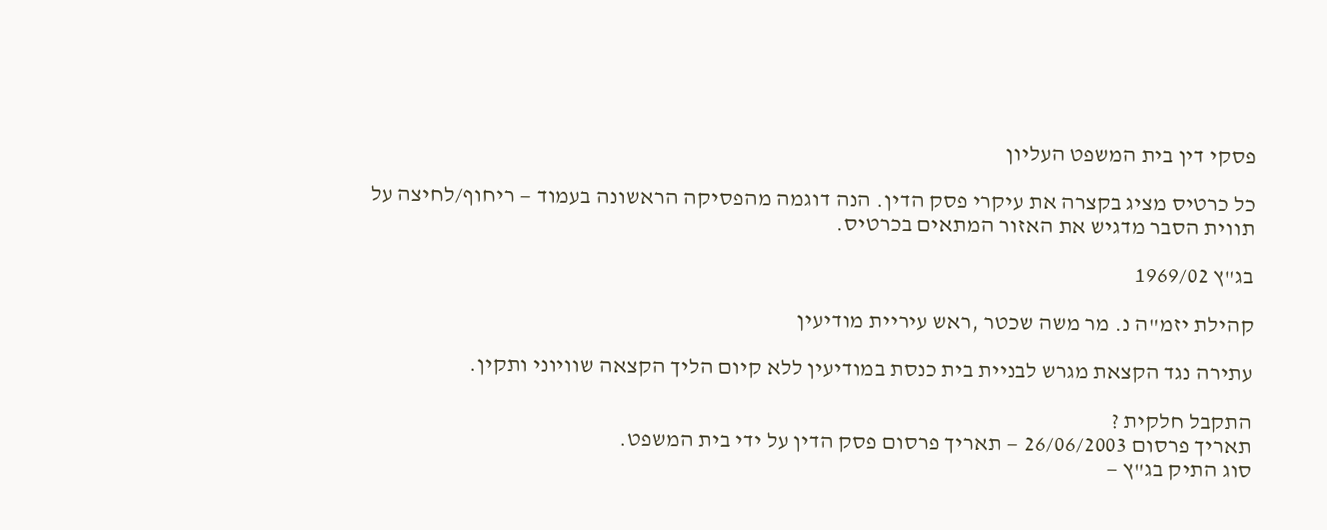פסקי דין בית המשפט העליון

כל כרטיס מציג בקצרה את עיקרי פסק הדין. הנה דוגמה מהפסיקה הראשונה בעמוד — ריחוף/לחיצה על תווית הסבר מדגיש את האזור המתאים בכרטיס.

בג"ץ 1969/02

קהילת יזמ"ה נ. מר משה שכטר ,ראש עיריית מודיעין

עתירה נגד הקצאת מגרש לבניית בית כנסת במודיעין ללא קיום הליך הקצאה שוויוני ותקין.

התקבל חלקית ?
תאריך פרסום 26/06/2003 — תאריך פרסום פסק הדין על ידי בית המשפט.
סוג התיק בג"ץ —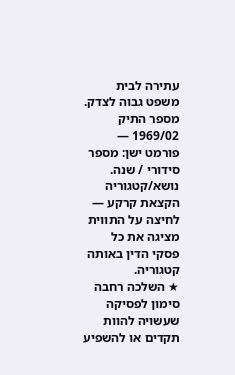עתירה לבית משפט גבוה לצדק.
מספר התיק 1969/02 — פורמט ישן: מספר סידורי / שנה.
נושא/קטגוריה הקצאת קרקע — לחיצה על התווית מציגה את כל פסקי הדין באותה קטגוריה.
★ השלכה רחבה סימון לפסיקה שעשויה להוות תקדים או להשפיע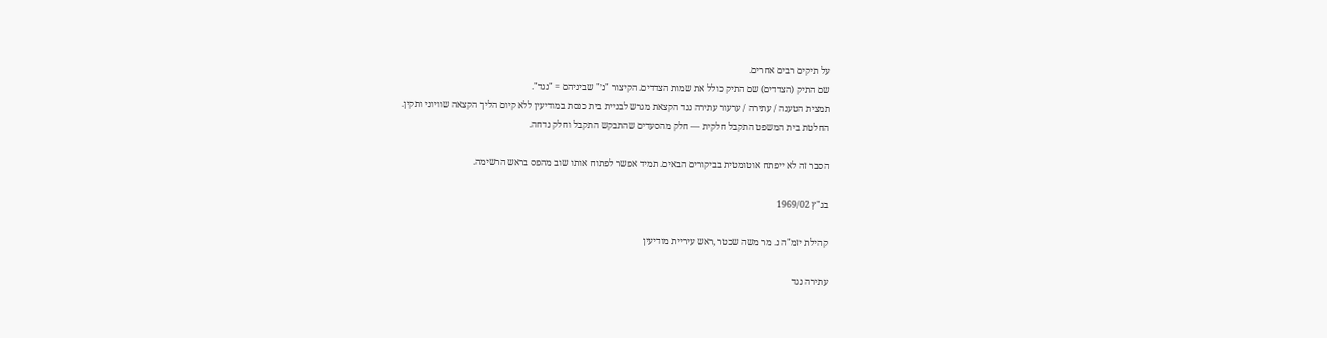על תיקים רבים אחרים.
שם התיק (הצדדים) שם התיק כולל את שמות הצדדים. הקיצור "נ׳" שביניהם = "נגד".
תמצית הטענה / עתירה / ערעור עתירה נגד הקצאת מגרש לבניית בית כנסת במודיעין ללא קיום הליך הקצאה שוויוני ותקין.
החלטת בית המשפט התקבל חלקית — חלק מהסעדים שהתבקש התקבל וחלק נדחה.

הסבר זה לא ייפתח אוטומטית בביקורים הבאים. תמיד אפשר לפתוח אותו שוב מהפס בראש הרשימה.

בג"ץ 1969/02

קהילת יזמ"ה נ. מר משה שכטר ,ראש עיריית מודיעין

עתירה נגד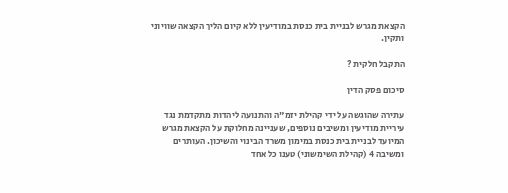הקצאת מגרש לבניית בית כנסת במודיעין ללא קיום הליך הקצאה שוויוני ותקין.

התקבל חלקית ?

סיכום פסק הדין

עתירה שהוגשה על ידי קהילת יזמ"ה והתנועה ליהדות מתקדמת נגד עיריית מודיעין ומשיבים נוספים, שעניינה מחלוקת על הקצאת מגרש המיועד לבניית בית כנסת במימון משרד הבינוי והשיכון. העותרים ומשיבה 4 (קהילת השימשוני) טענו כל אחד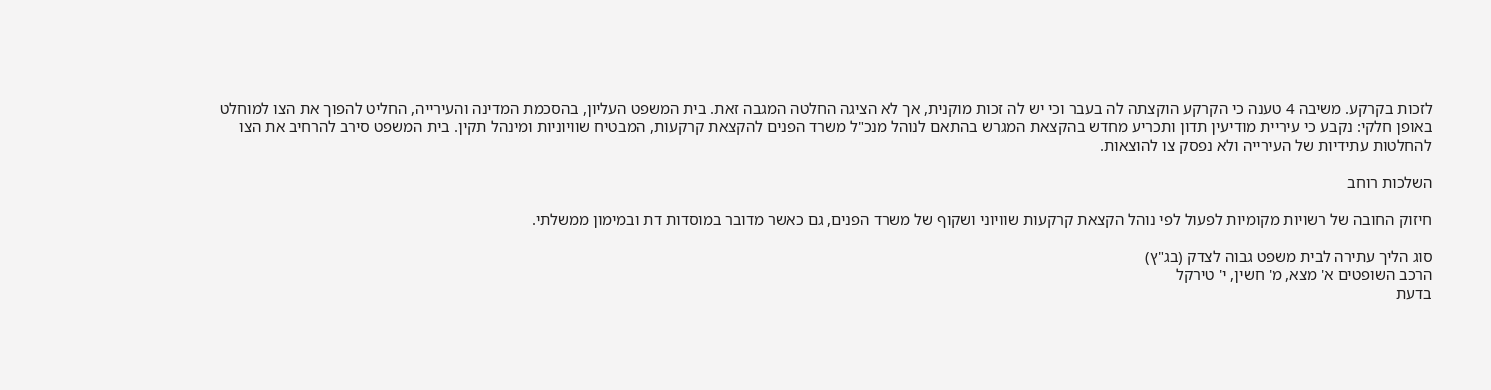לזכות בקרקע. משיבה 4 טענה כי הקרקע הוקצתה לה בעבר וכי יש לה זכות מוקנית, אך לא הציגה החלטה המגבה זאת. בית המשפט העליון, בהסכמת המדינה והעירייה, החליט להפוך את הצו למוחלט באופן חלקי: נקבע כי עיריית מודיעין תדון ותכריע מחדש בהקצאת המגרש בהתאם לנוהל מנכ"ל משרד הפנים להקצאת קרקעות, המבטיח שוויוניות ומינהל תקין. בית המשפט סירב להרחיב את הצו להחלטות עתידיות של העירייה ולא נפסק צו להוצאות.

השלכות רוחב

חיזוק החובה של רשויות מקומיות לפעול לפי נוהל הקצאת קרקעות שוויוני ושקוף של משרד הפנים, גם כאשר מדובר במוסדות דת ובמימון ממשלתי.

סוג הליך עתירה לבית משפט גבוה לצדק (בג"ץ)
הרכב השופטים א' מצא, מ' חשין, י' טירקל
בדעת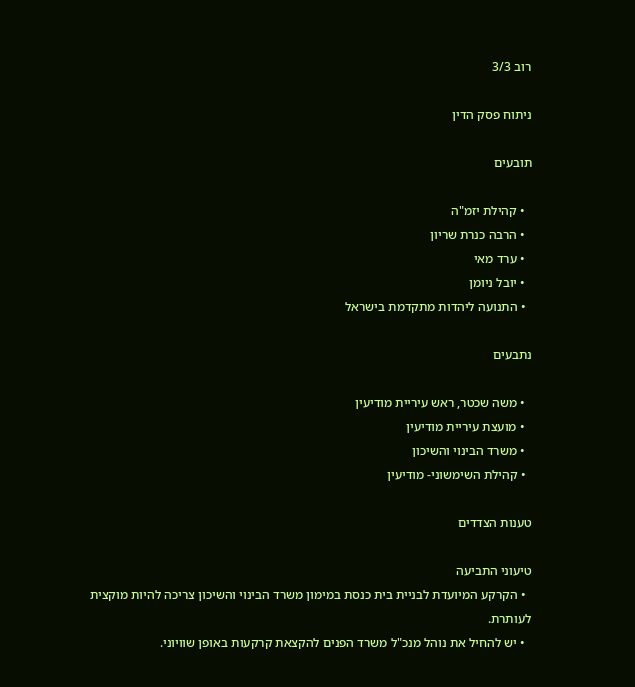רוב 3/3

ניתוח פסק הדין

תובעים

  • קהילת יזמ"ה
  • הרבה כנרת שריון
  • ערד מאי
  • יובל ניומן
  • התנועה ליהדות מתקדמת בישראל

נתבעים

  • משה שכטר, ראש עיריית מודיעין
  • מועצת עיריית מודיעין
  • משרד הבינוי והשיכון
  • קהילת השימשוני- מודיעין

טענות הצדדים

טיעוני התביעה
  • הקרקע המיועדת לבניית בית כנסת במימון משרד הבינוי והשיכון צריכה להיות מוקצית לעותרת.
  • יש להחיל את נוהל מנכ"ל משרד הפנים להקצאת קרקעות באופן שוויוני.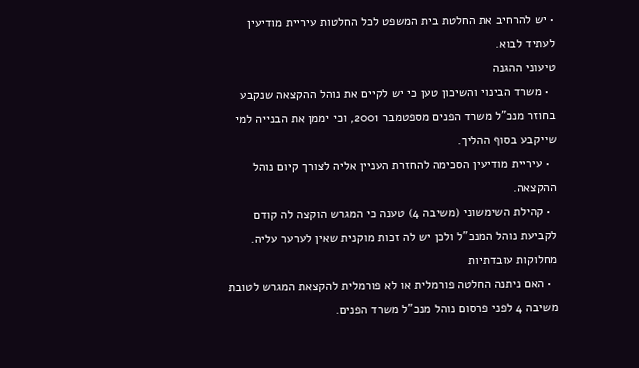• יש להרחיב את החלטת בית המשפט לכל החלטות עיריית מודיעין לעתיד לבוא.
טיעוני ההגנה
  • משרד הבינוי והשיכון טען כי יש לקיים את נוהל ההקצאה שנקבע בחוזר מנכ"ל משרד הפנים מספטמבר 2001, וכי יממן את הבנייה למי שייקבע בסוף ההליך.
  • עיריית מודיעין הסכימה להחזרת העניין אליה לצורך קיום נוהל ההקצאה.
  • קהילת השימשוני (משיבה 4) טענה כי המגרש הוקצה לה קודם לקביעת נוהל המנכ"ל ולכן יש לה זכות מוקנית שאין לערער עליה.
מחלוקות עובדתיות
  • האם ניתנה החלטה פורמלית או לא פורמלית להקצאת המגרש לטובת משיבה 4 לפני פרסום נוהל מנכ"ל משרד הפנים.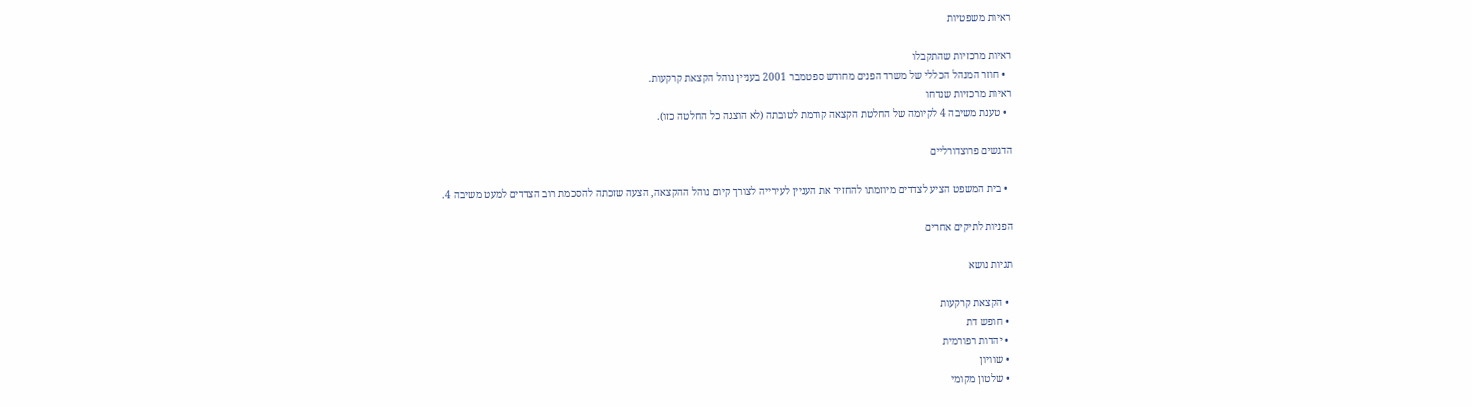ראיות משפטיות

ראיות מרכזיות שהתקבלו
  • חוזר המנהל הכללי של משרד הפנים מחודש ספטמבר 2001 בעניין נוהל הקצאת קרקעות.
ראיות מרכזיות שנדחו
  • טענת משיבה 4 לקיומה של החלטת הקצאה קודמת לטובתה (לא הוצגה כל החלטה כזו).

הדגשים פרוצדורליים

  • בית המשפט הציע לצדדים מיוזמתו להחזיר את העניין לעירייה לצורך קיום נוהל ההקצאה, הצעה שזכתה להסכמת רוב הצדדים למעט משיבה 4.

הפניות לתיקים אחרים

תגיות נושא

  • הקצאת קרקעות
  • חופש דת
  • יהדות רפורמית
  • שוויון
  • שלטון מקומי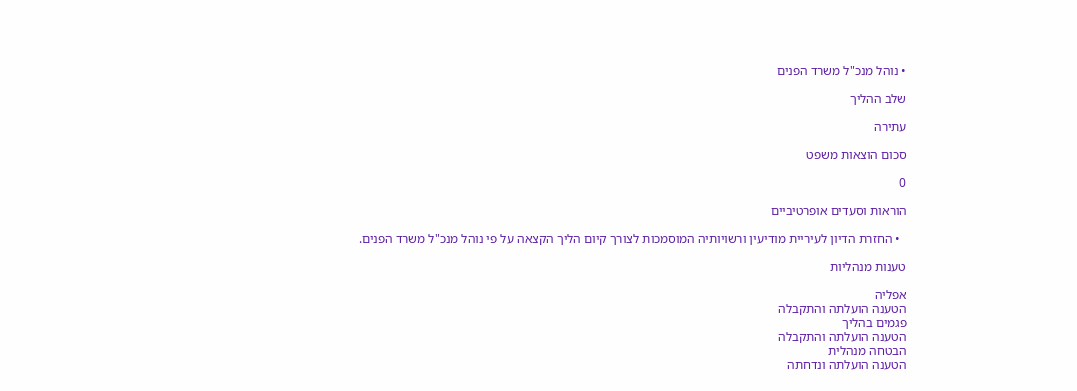• נוהל מנכ"ל משרד הפנים

שלב ההליך

עתירה

סכום הוצאות משפט

0

הוראות וסעדים אופרטיביים

  • החזרת הדיון לעיריית מודיעין ורשויותיה המוסמכות לצורך קיום הליך הקצאה על פי נוהל מנכ"ל משרד הפנים.

טענות מנהליות

אפליה
הטענה הועלתה והתקבלה
פגמים בהליך
הטענה הועלתה והתקבלה
הבטחה מנהלית
הטענה הועלתה ונדחתה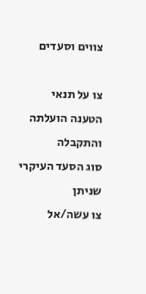צווים וסעדים

צו על תנאי
הטענה הועלתה והתקבלה
סוג הסעד העיקרי שניתן
צו עשה/אל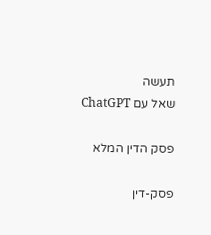תעשה
שאל עם ChatGPT

פסק הדין המלא

פסק-דין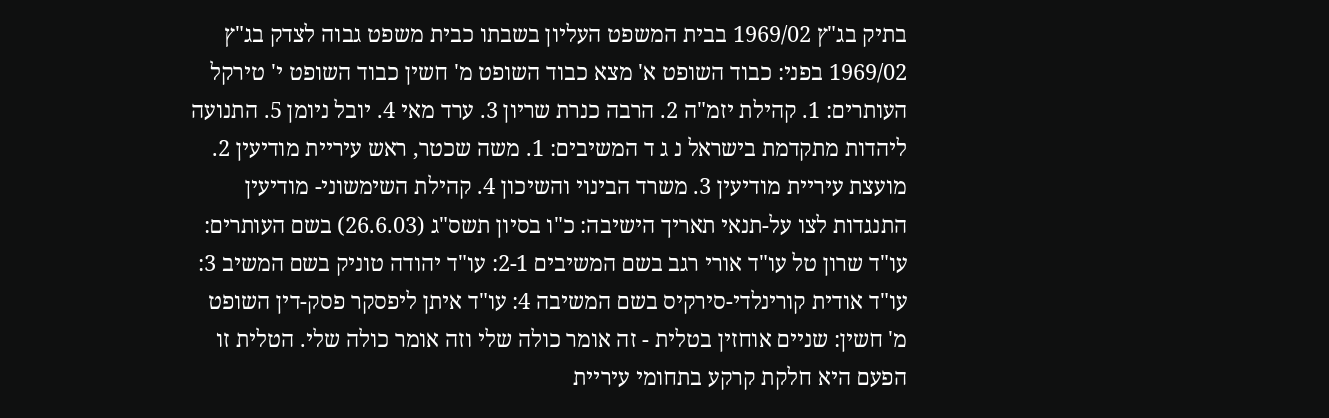בתיק בג"ץ 1969/02 בבית המשפט העליון בשבתו כבית משפט גבוה לצדק בג"ץ 1969/02 בפני: כבוד השופט א' מצא כבוד השופט מ' חשין כבוד השופט י' טירקל העותרים: 1. קהילת יזמ"ה 2. הרבה כנרת שריון 3. ערד מאי 4. יובל ניומן 5. התנועה ליהדות מתקדמת בישראל נ ג ד המשיבים: 1. משה שכטר, ראש עיריית מודיעין 2. מועצת עיריית מודיעין 3. משרד הבינוי והשיכון 4. קהילת השימשוני- מודיעין התנגדות לצו על-תנאי תאריך הישיבה: כ"ו בסיון תשס"ג (26.6.03) בשם העותרים: עו"ד שרון טל עו"ד אורי רגב בשם המשיבים 2-1: עו"ד יהודה טוניק בשם המשיב 3: עו"ד אודית קורינלדי-סירקיס בשם המשיבה 4: עו"ד איתן ליפסקר פסק-דין השופט מ' חשין: שניים אוחזין בטלית - זה אומר כולה שלי וזה אומר כולה שלי. הטלית זו הפעם היא חלקת קרקע בתחומי עיריית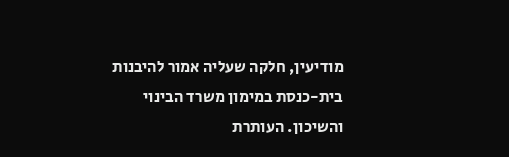מודיעין, חלקה שעליה אמור להיבנות בית-כנסת במימון משרד הבינוי והשיכון. העותרת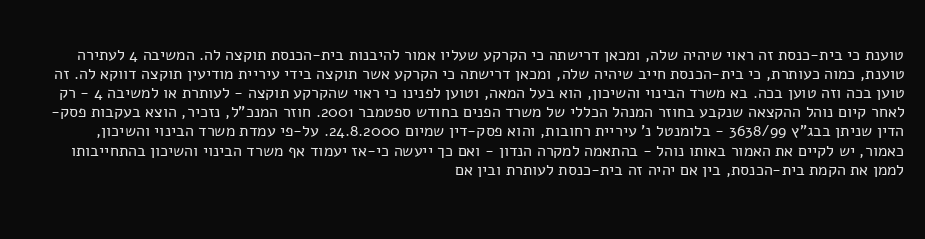טוענת כי בית-כנסת זה ראוי שיהיה שלה, ומכאן דרישתה כי הקרקע שעליו אמור להיבנות בית-הכנסת תוקצה לה. המשיבה 4 לעתירה טוענת, כמוה כעותרת, כי בית-הכנסת חייב שיהיה שלה, ומכאן דרישתה כי הקרקע אשר תוקצה בידי עיריית מודיעין תוקצה דווקא לה. זה טוען בכה וזה טוען בכה. בא משרד הבינוי והשיכון, הוא בעל המאה, וטוען לפנינו כי ראוי שהקרקע תוקצה - לעותרת או למשיבה 4 - רק לאחר קיום נוהל ההקצאה שנקבע בחוזר המנהל הכללי של משרד הפנים בחודש ספטמבר 2001. חוזר המנכ"ל, נזכיר, הוצא בעקבות פסק-הדין שניתן בבג"ץ 3638/99 - בלומנטל נ' עיריית רחובות, והוא פסק-דין שמיום 24.8.2000. על-פי עמדת משרד הבינוי והשיכון, כאמור, יש לקיים את האמור באותו נוהל - בהתאמה למקרה הנדון - ואם כך ייעשה כי-אז יעמוד אף משרד הבינוי והשיכון בהתחייבותו לממן את הקמת בית-הכנסת, בין אם יהיה זה בית-כנסת לעותרת ובין אם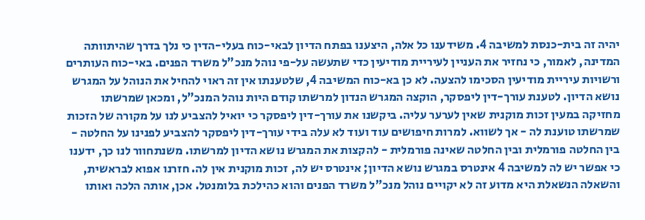יהיה זה בית-כנסת למשיבה 4. משידענו כל אלה, היצענו בפתח הדיון לבאי-כוח בעלי-הדין כי נלך בדרך שהיתוותה המדינה, לאמור, כי נחזיר את העניין לעיריית מודיעין כדי שתעשה על-פי נוהל מנכ"ל משרד הפנים. באי-כוח העותרים ורשויות עיריית מודיעין הסכימו להצעה. לא כן בא-כוח המשיבה 4, שלטענתו אין זה ראוי להחיל את הנוהל על המגרש נושא הדיון. לטענת עורך-דין ליפסקר, הוקצה המגרש הנדון למרשתו קודם היות נוהל המנכ"ל, ומכאן שמרשתו מחזיקה במעין זכות מוקנית שאין לערער עליה. ביקשנו את עורך-דין ליפסקר כי יואיל להצביע לנו על מקורה של הזכות שמרשתו טוענת לה - אך לשווא. למרות חיפושים עוד ועוד לא עלה בידי עורך-דין ליפסקר להצביע לפנינו על החלטה - בין החלטה פורמלית ובין החלטה שאינה פורמלית - להקצות את המגרש נושא הדיון למרשתו. משנתחוור לנו כך, ידענו כי אפשר יש לה למשיבה 4 אינטרס במגרש נושא הדיון; אינטרס יש לה, זכות מוקנית אין לה. חזרנו אפוא לבראשית, והשאלה הנשאלת היא מדוע זה לא יקויים נוהל מנכ"ל משרד הפנים והוא כהילכת בלומנטל. אכן, אותה הלכה ואותו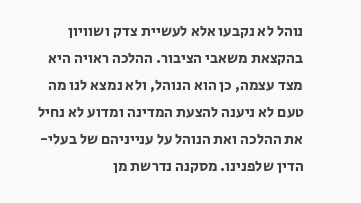נוהל לא נקבעו אלא לעשיית צדק ושוויון בהקצאת משאבי הציבור. ההלכה ראויה היא מצד עצמה, כן הוא הנוהל, ולא נמצא לנו מה טעם לא ניענה להצעת המדינה ומדוע לא נחיל את ההלכה ואת הנוהל על ענייניהם של בעלי-הדין שלפנינו. מסקנה נדרשת מן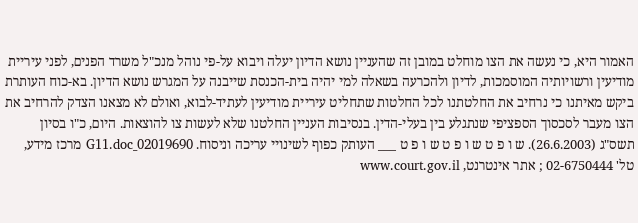האמור היא, כי נעשה את הצו מוחלט במובן זה שהעניין נושא הדיון יעלה ויבוא על-פי נוהל מנכ"ל משרד הפנים, לפני עיריית מודיעין ורשויותיה המוסמכות, לדיון ולהכרעה בשאלה למי יהיה בית-הכנסת שייבנה על המגרש נושא הדיון. בא-כוח העותרת ביקש מאיתנו כי נרחיב את החלטתנו לכל החלטות שתחליט עיריית מודיעין לעתיד-לבוא, ואולם לא מצאנו הצדק להרחיב את הצו מעבר לסכסוך הספציפי שנתגלע בין בעלי-הדין. בנסיבות העניין החלטנו שלא לעשות צו להוצאות. היום, כ"ו בסיון תשס"ג (26.6.2003). ש ו פ ט ש ו פ ט ש ו פ ט ___ העותק כפוף לשינויי עריכה וניסוח. 02019690_G11.doc מרכז מידע, טל' 02-6750444 ; אתר אינטרנט, www.court.gov.il